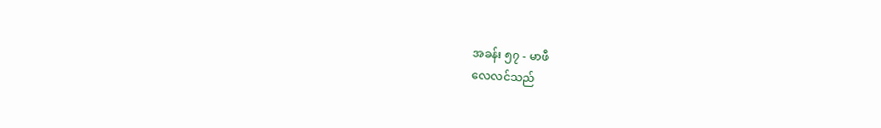အခန်း ၅၇ - မာဖီ
လေလင်သည်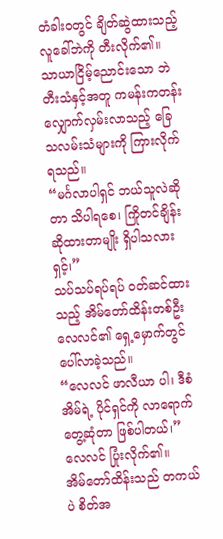တံခါးဝတွင် ချိတ်ဆွဲထားသည့် လူခေါ်ဘဲကို တီးလိုက်၏။ သာယာငြိမ့်ညောင်းသော ဘဲတီးသံနှင့်အတူ ကမန်းကတန်း လျှောက်လှမ်းလာသည့် ခြေသလမ်းသံများကို ကြားလိုက်ရသည်။
“မင်္ဂလာပါရှင် ဘယ်သူလဲဆိုတာ သိပါရစေ၊ ကြိုတင်ချိန်းဆိုထားတာမျိုး ရှိပါသလားရှင့်၊”
သပ်သပ်ရပ်ရပ် ဝတ်ဆင်ထားသည့် အိမ်တော်ထိန်းတစ်ဦး လေလင်၏ ရှေ့မှောက်တွင် ပေါ်လာခဲ့သည်။
“လေလင် ဖာလီယာ ပါ၊ ဒီစံအိမ်ရဲ့ ပိုင်ရှင်ကို လာရောက်တွေ့ဆုံတာ ဖြစ်ပါတယ်၊” လေလင် ပြုံးလိုက်၏။
အိမ်တော်ထိန်းသည် တကယ်ပဲ စိတ်အ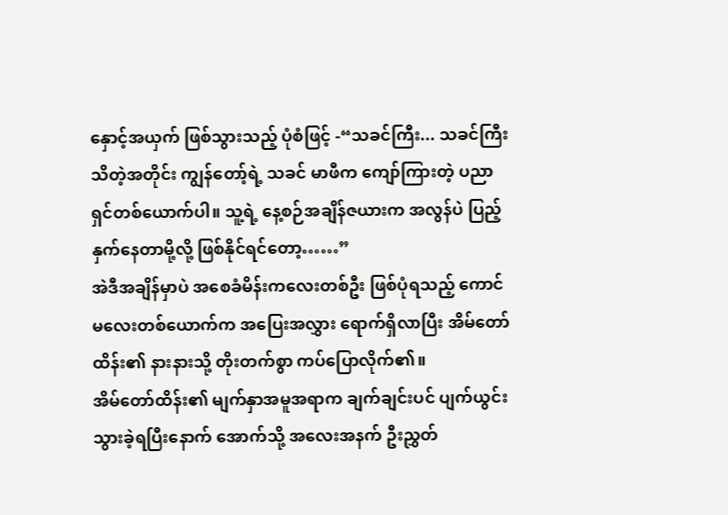နှောင့်အယှက် ဖြစ်သွားသည့် ပုံစံဖြင့် -“သခင်ကြီး... သခင်ကြီး သိတဲ့အတိုင်း ကျွန်တော့်ရဲ့ သခင် မာဖီက ကျော်ကြားတဲ့ ပညာရှင်တစ်ယောက်ပါ။ သူ့ရဲ့ နေ့စဉ်အချိန်ဇယားက အလွန်ပဲ ပြည့်နှက်နေတာမို့လို့ ဖြစ်နိုင်ရင်တော့……”
အဲဒီအချိန်မှာပဲ အစေခံမိန်းကလေးတစ်ဦး ဖြစ်ပုံရသည့် ကောင်မလေးတစ်ယောက်က အပြေးအလွှား ရောက်ရှိလာပြီး အိမ်တော်ထိန်း၏ နားနားသို့ တိုးတက်စွာ ကပ်ပြောလိုက်၏။
အိမ်တော်ထိန်း၏ မျက်နှာအမူအရာက ချက်ချင်းပင် ပျက်ယွင်းသွားခဲ့ရပြီးနောက် အောက်သို့ အလေးအနက် ဦးညွှတ်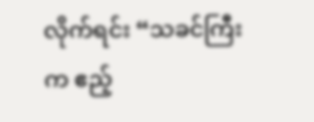လိုက်ရင်း “သခင်ကြီးက ဧည့်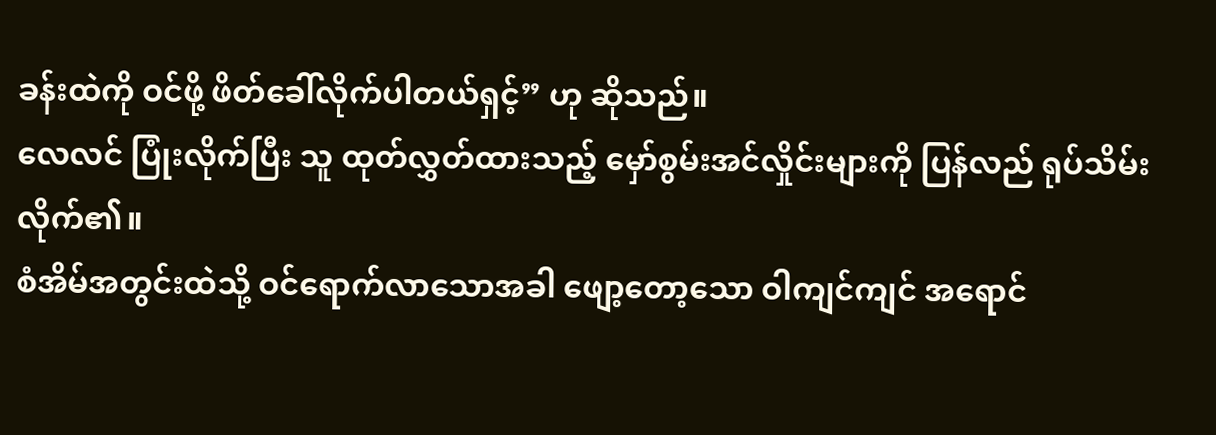ခန်းထဲကို ဝင်ဖို့ ဖိတ်ခေါ်လိုက်ပါတယ်ရှင့်” ဟု ဆိုသည်။
လေလင် ပြုံးလိုက်ပြီး သူ ထုတ်လွှတ်ထားသည့် မှော်စွမ်းအင်လှိုင်းများကို ပြန်လည် ရုပ်သိမ်းလိုက်၏။
စံအိမ်အတွင်းထဲသို့ ဝင်ရောက်လာသောအခါ ဖျော့တော့သော ဝါကျင်ကျင် အရောင်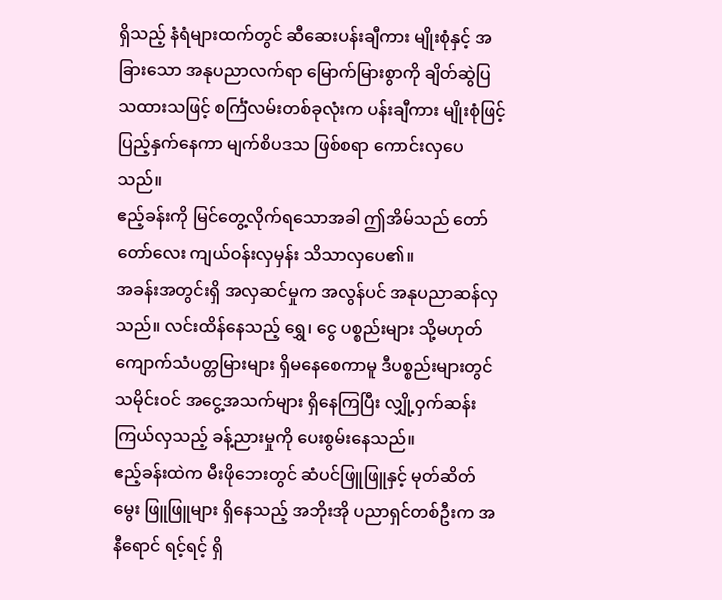ရှိသည့် နံရံများထက်တွင် ဆီဆေးပန်းချီကား မျိုးစုံနှင့် အခြားသော အနုပညာလက်ရာ မြောက်မြားစွာကို ချိတ်ဆွဲပြသထားသဖြင့် စင်္ကြံလမ်းတစ်ခုလုံးက ပန်းချီကား မျိုးစုံဖြင့် ပြည့်နှက်နေကာ မျက်စိပဒသ ဖြစ်စရာ ကောင်းလှပေသည်။
ဧည့်ခန်းကို မြင်တွေ့လိုက်ရသောအခါ ဤအိမ်သည် တော်တော်လေး ကျယ်ဝန်းလှမှန်း သိသာလှပေ၏။
အခန်းအတွင်းရှိ အလှဆင်မှုက အလွန်ပင် အနုပညာဆန်လှသည်။ လင်းထိန်နေသည့် ရွှေ၊ ငွေ ပစ္စည်းများ သို့မဟုတ် ကျောက်သံပတ္တမြားများ ရှိမနေစေကာမူ ဒီပစ္စည်းများတွင် သမိုင်းဝင် အငွေ့အသက်များ ရှိနေကြပြီး လျှို့ဝှက်ဆန်းကြယ်လှသည့် ခန့်ညားမှုကို ပေးစွမ်းနေသည်။
ဧည့်ခန်းထဲက မီးဖိုဘေးတွင် ဆံပင်ဖြူဖြူနှင့် မုတ်ဆိတ်မွေး ဖြူဖြူများ ရှိနေသည့် အဘိုးအို ပညာရှင်တစ်ဦးက အနီရောင် ရင့်ရင့် ရှိ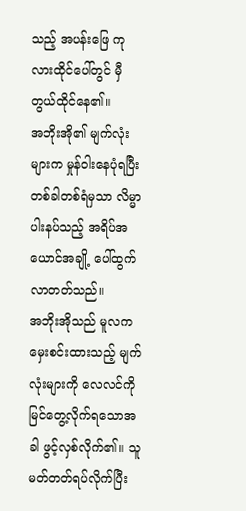သည့် အပန်းဖြေ ကုလားထိုင်ပေါ်တွင် မှီတွယ်ထိုင်နေ၏။
အဘိုးအို၏ မျက်လုံးများက မှုန်ဝါးနေပုံရပြီး တစ်ခါတစ်ရံမှသာ လိမ္မာပါးနပ်သည့် အရိပ်အယောင်အချို့ ပေါ်ထွက်လာတတ်သည်။
အဘိုးအိုသည် မူလက မှေးစင်းထားသည့် မျက်လုံးများကို လေလင်ကို မြင်တွေ့လိုက်ရသောအခါ ဖွင့်လှစ်လိုက်၏။ သူ မတ်တတ်ရပ်လိုက်ပြီး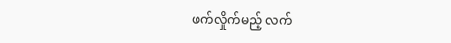ဖက်လှိုက်မည့် လက်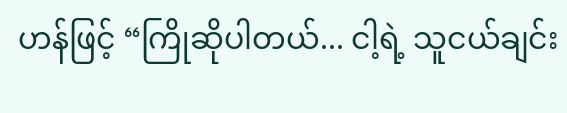ဟန်ဖြင့် “ကြိုဆိုပါတယ်... ငါ့ရဲ့ သူငယ်ချင်း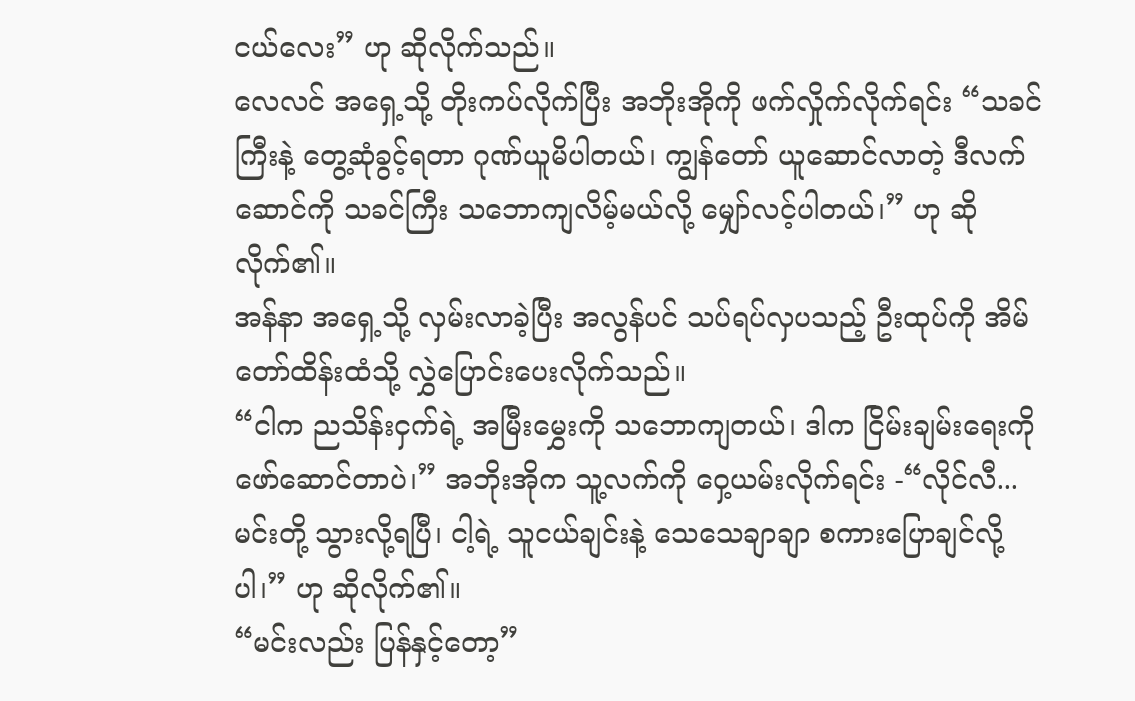ငယ်လေး” ဟု ဆိုလိုက်သည်။
လေလင် အရှေ့သို့ တိုးကပ်လိုက်ပြီး အဘိုးအိုကို ဖက်လှိုက်လိုက်ရင်း “သခင်ကြီးနဲ့ တွေ့ဆုံခွင့်ရတာ ဂုဏ်ယူမိပါတယ်၊ ကျွန်တော် ယူဆောင်လာတဲ့ ဒီလက်ဆောင်ကို သခင်ကြီး သဘောကျလိမ့်မယ်လို့ မျှော်လင့်ပါတယ်၊” ဟု ဆိုလိုက်၏။
အန်နာ အရှေ့သို့ လှမ်းလာခဲ့ပြီး အလွန်ပင် သပ်ရပ်လှပသည့် ဦးထုပ်ကို အိမ်တော်ထိန်းထံသို့ လွှဲပြောင်းပေးလိုက်သည်။
“ငါက ညသိန်းငှက်ရဲ့ အမြီးမွှေးကို သဘောကျတယ်၊ ဒါက ငြိမ်းချမ်းရေးကို ဖော်ဆောင်တာပဲ၊” အဘိုးအိုက သူ့လက်ကို ဝှေ့ယမ်းလိုက်ရင်း -“လိုင်လီ... မင်းတို့ သွားလို့ရပြီ၊ ငါ့ရဲ့ သူငယ်ချင်းနဲ့ သေသေချာချာ စကားပြောချင်လို့ပါ၊” ဟု ဆိုလိုက်၏။
“မင်းလည်း ပြန်နှင့်တော့”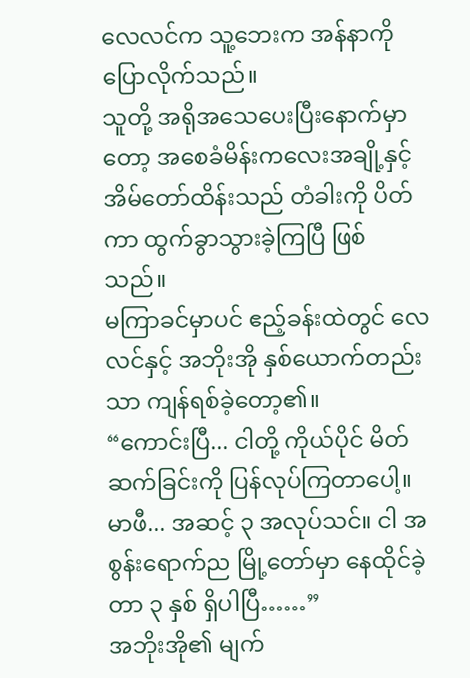လေလင်က သူ့ဘေးက အန်နာကို ပြောလိုက်သည်။
သူတို့ အရိုအသေပေးပြီးနောက်မှာတော့ အစေခံမိန်းကလေးအချို့နှင့် အိမ်တော်ထိန်းသည် တံခါးကို ပိတ်ကာ ထွက်ခွာသွားခဲ့ကြပြီ ဖြစ်သည်။
မကြာခင်မှာပင် ဧည့်ခန်းထဲတွင် လေလင်နှင့် အဘိုးအို နှစ်ယောက်တည်းသာ ကျန်ရစ်ခဲ့တော့၏။
“ကောင်းပြီ... ငါတို့ ကိုယ်ပိုင် မိတ်ဆက်ခြင်းကို ပြန်လုပ်ကြတာပေါ့။ မာဖီ... အဆင့် ၃ အလုပ်သင်။ ငါ အစွန်းရောက်ည မြို့တော်မှာ နေထိုင်ခဲ့တာ ၃ နှစ် ရှိပါပြီ……”
အဘိုးအို၏ မျက်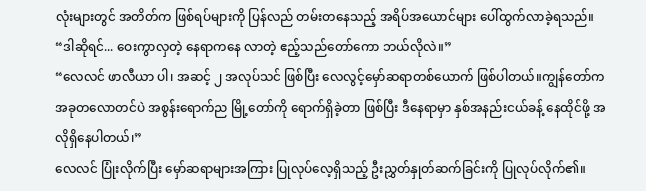လုံးများတွင် အတိတ်က ဖြစ်ရပ်များကို ပြန်လည် တမ်းတနေသည့် အရိပ်အယောင်များ ပေါ်ထွက်လာခဲ့ရသည်။
“ဒါဆိုရင်... ဝေးကွာလှတဲ့ နေရာကနေ လာတဲ့ ဧည့်သည်တော်ကော ဘယ်လိုလဲ။”
“လေလင် ဖာလီယာ ပါ၊ အဆင့် ၂ အလုပ်သင် ဖြစ်ပြီး လေလွင့်မှော်ဆရာတစ်ယောက် ဖြစ်ပါတယ်။ကျွန်တော်က အခုတလောတင်ပဲ အစွန်းရောက်ည မြို့တော်ကို ရောက်ရှိခဲ့တာ ဖြစ်ပြီး ဒီနေရာမှာ နှစ်အနည်းငယ်ခန့် နေထိုင်ဖို့ အလိုရှိနေပါတယ်၊”
လေလင် ပြုံးလိုက်ပြီး မှော်ဆရာများအကြား ပြုလုပ်လေ့ရှိသည့် ဦးညွှတ်နှုတ်ဆက်ခြင်းကို ပြုလုပ်လိုက်၏။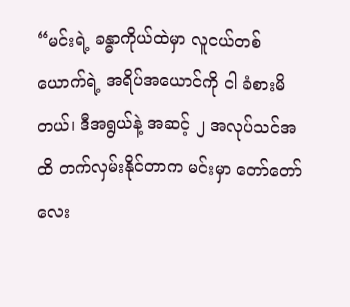“မင်းရဲ့ ခန္ဓာကိုယ်ထဲမှာ လူငယ်တစ်ယောက်ရဲ့ အရိပ်အယောင်ကို ငါ ခံစားမိတယ်၊ ဒီအရွယ်နဲ့ အဆင့် ၂ အလုပ်သင်အထိ တက်လှမ်းနိုင်တာက မင်းမှာ တော်တော်လေး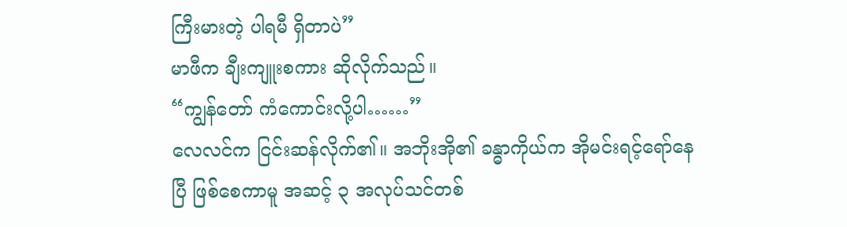ကြီးမားတဲ့ ပါရမီ ရှိတာပဲ”
မာဖီက ချီးကျူးစကား ဆိုလိုက်သည်။
“ကျွန်တော် ကံကောင်းလို့ပါ……”
လေလင်က ငြင်းဆန်လိုက်၏။ အဘိုးအို၏ ခန္ဓာကိုယ်က အိုမင်းရင့်ရော်နေပြီ ဖြစ်စေကာမူ အဆင့် ၃ အလုပ်သင်တစ်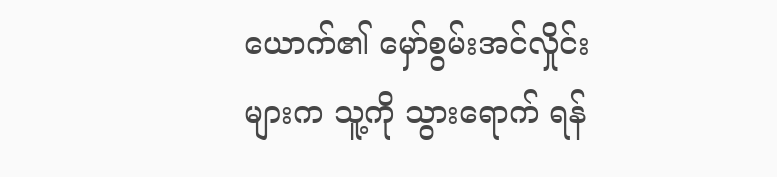ယောက်၏ မှော်စွမ်းအင်လှိုင်းများက သူ့ကို သွားရောက် ရန်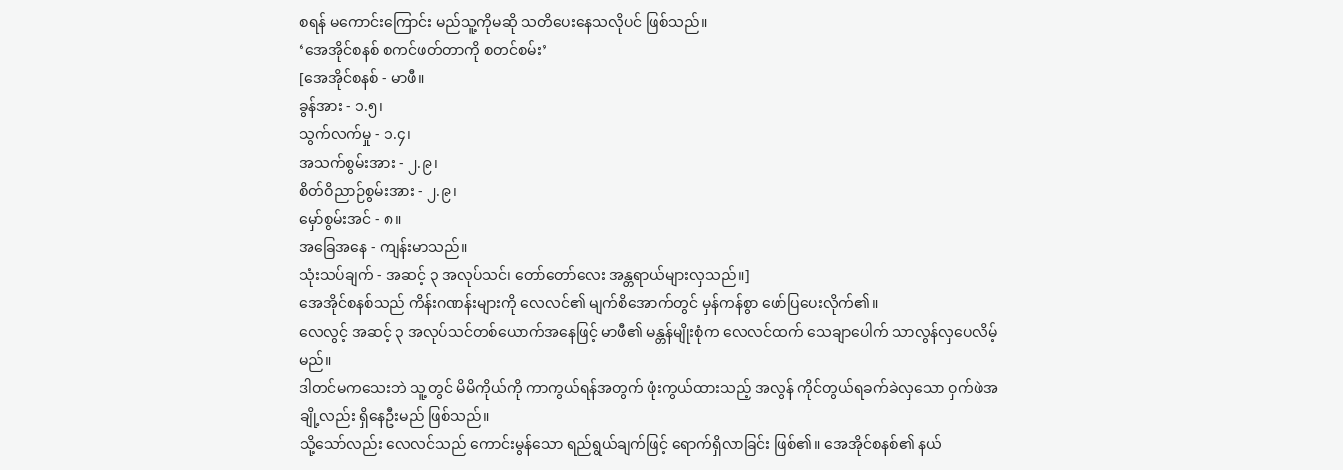စရန် မကောင်းကြောင်း မည်သူ့ကိုမဆို သတိပေးနေသလိုပင် ဖြစ်သည်။
‘အေအိုင်စနစ် စကင်ဖတ်တာကို စတင်စမ်း’
[အေအိုင်စနစ် - မာဖီ။
ခွန်အား - ၁.၅၊
သွက်လက်မှု - ၁.၄၊
အသက်စွမ်းအား - ၂.၉၊
စိတ်ဝိညာဉ်စွမ်းအား - ၂.၉၊
မှော်စွမ်းအင် - ၈။
အခြေအနေ - ကျန်းမာသည်။
သုံးသပ်ချက် - အဆင့် ၃ အလုပ်သင်၊ တော်တော်လေး အန္တရာယ်များလှသည်။]
အေအိုင်စနစ်သည် ကိန်းဂဏန်းများကို လေလင်၏ မျက်စိအောက်တွင် မှန်ကန်စွာ ဖော်ပြပေးလိုက်၏။
လေလွင့် အဆင့် ၃ အလုပ်သင်တစ်ယောက်အနေဖြင့် မာဖီ၏ မန္တန်မျိုးစုံက လေလင်ထက် သေချာပေါက် သာလွန်လှပေလိမ့်မည်။
ဒါတင်မကသေးဘဲ သူ့တွင် မိမိကိုယ်ကို ကာကွယ်ရန်အတွက် ဖုံးကွယ်ထားသည့် အလွန် ကိုင်တွယ်ရခက်ခဲလှသော ဝှက်ဖဲအချို့လည်း ရှိနေဦးမည် ဖြစ်သည်။
သို့သော်လည်း လေလင်သည် ကောင်းမွန်သော ရည်ရွယ်ချက်ဖြင့် ရောက်ရှိလာခြင်း ဖြစ်၏။ အေအိုင်စနစ်၏ နယ်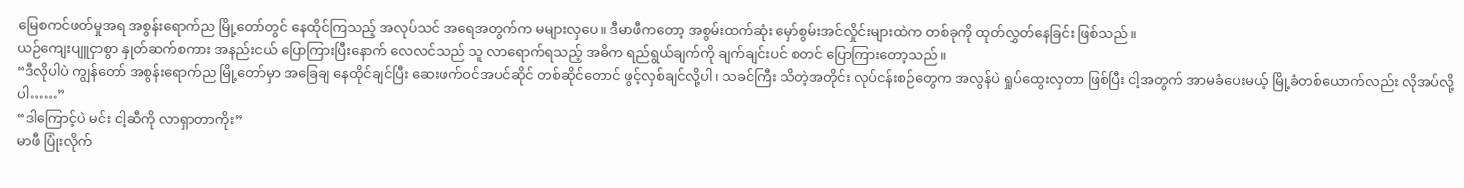မြေစကင်ဖတ်မှုအရ အစွန်းရောက်ည မြို့တော်တွင် နေထိုင်ကြသည့် အလုပ်သင် အရေအတွက်က မများလှပေ။ ဒီမာဖီကတော့ အစွမ်းထက်ဆုံး မှော်စွမ်းအင်လှိုင်းများထဲက တစ်ခုကို ထုတ်လွှတ်နေခြင်း ဖြစ်သည်။
ယဉ်ကျေးပျူငှာစွာ နှုတ်ဆက်စကား အနည်းငယ် ပြောကြားပြီးနောက် လေလင်သည် သူ လာရောက်ရသည့် အဓိက ရည်ရွယ်ချက်ကို ချက်ချင်းပင် စတင် ပြောကြားတော့သည်။
“ဒီလိုပါပဲ ကျွန်တော် အစွန်းရောက်ည မြို့တော်မှာ အခြေချ နေထိုင်ချင်ပြီး ဆေးဖက်ဝင်အပင်ဆိုင် တစ်ဆိုင်တောင် ဖွင့်လှစ်ချင်လို့ပါ၊ သခင်ကြီး သိတဲ့အတိုင်း လုပ်ငန်းစဉ်တွေက အလွန်ပဲ ရှုပ်ထွေးလှတာ ဖြစ်ပြီး ငါ့အတွက် အာမခံပေးမယ့် မြို့ခံတစ်ယောက်လည်း လိုအပ်လို့ပါ……”
“ဒါကြောင့်ပဲ မင်း ငါ့ဆီကို လာရှာတာကိုး”
မာဖီ ပြုံးလိုက်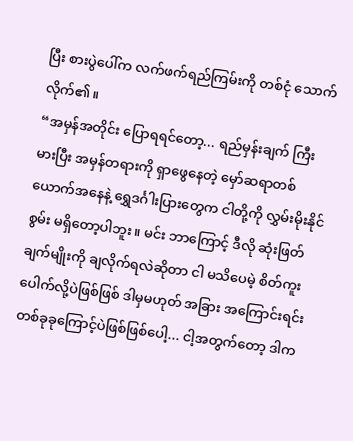ပြီး စားပွဲပေါ်က လက်ဖက်ရည်ကြမ်းကို တစ်ငုံ သောက်လိုက်၏။
“အမှန်အတိုင်း ပြောရရင်တော့... ရည်မှန်းချက် ကြီးမားပြီး အမှန်တရားကို ရှာဖွေနေတဲ့ မှော်ဆရာတစ်ယောက်အနေနဲ့ ရွှေဒင်္ဂါးပြားတွေက ငါတို့ကို လွှမ်းမိုးနိုင်စွမ်း မရှိတော့ပါဘူး။ မင်း ဘာကြောင့် ဒီလို ဆုံးဖြတ်ချက်မျိုးကို ချလိုက်ရလဲဆိုတာ ငါ မသိပေမဲ့ စိတ်ကူးပေါက်လို့ပဲဖြစ်ဖြစ် ဒါမှမဟုတ် အခြား အကြောင်းရင်းတစ်ခုခုကြောင့်ပဲဖြစ်ဖြစ်ပေါ့... ငါ့အတွက်တော့ ဒါက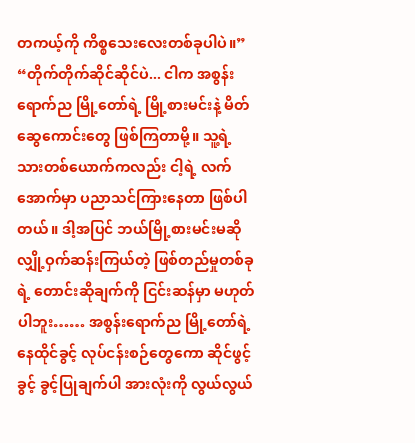တကယ့်ကို ကိစ္စသေးလေးတစ်ခုပါပဲ။”
“တိုက်တိုက်ဆိုင်ဆိုင်ပဲ... ငါက အစွန်းရောက်ည မြို့တော်ရဲ့ မြို့စားမင်းနဲ့ မိတ်ဆွေကောင်းတွေ ဖြစ်ကြတာမို့။ သူ့ရဲ့ သားတစ်ယောက်ကလည်း ငါ့ရဲ့ လက်အောက်မှာ ပညာသင်ကြားနေတာ ဖြစ်ပါတယ်။ ဒါ့အပြင် ဘယ်မြို့စားမင်းမဆို လျှို့ဝှက်ဆန်းကြယ်တဲ့ ဖြစ်တည်မှုတစ်ခုရဲ့ တောင်းဆိုချက်ကို ငြင်းဆန်မှာ မဟုတ်ပါဘူး…… အစွန်းရောက်ည မြို့တော်ရဲ့ နေထိုင်ခွင့် လုပ်ငန်းစဉ်တွေကော ဆိုင်ဖွင့်ခွင့် ခွင့်ပြုချက်ပါ အားလုံးကို လွယ်လွယ်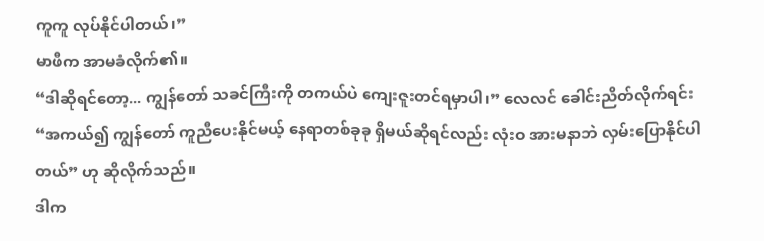ကူကူ လုပ်နိုင်ပါတယ်၊”
မာဖီက အာမခံလိုက်၏။
“ဒါဆိုရင်တော့... ကျွန်တော် သခင်ကြီးကို တကယ်ပဲ ကျေးဇူးတင်ရမှာပါ၊” လေလင် ခေါင်းညိတ်လိုက်ရင်း “အကယ်၍ ကျွန်တော် ကူညီပေးနိုင်မယ့် နေရာတစ်ခုခု ရှိမယ်ဆိုရင်လည်း လုံးဝ အားမနာဘဲ လှမ်းပြောနိုင်ပါတယ်” ဟု ဆိုလိုက်သည်။
ဒါက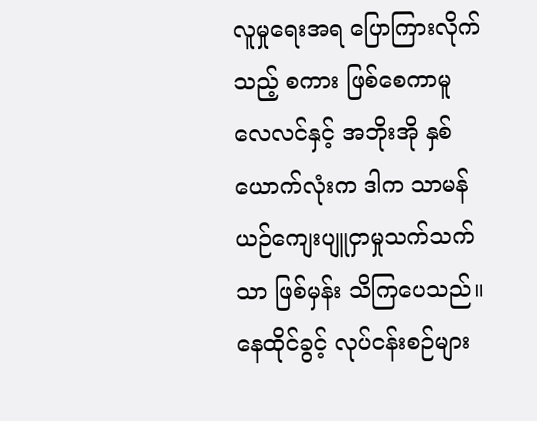လူမှုရေးအရ ပြောကြားလိုက်သည့် စကား ဖြစ်စေကာမူ လေလင်နှင့် အဘိုးအို နှစ်ယောက်လုံးက ဒါက သာမန် ယဉ်ကျေးပျူငှာမှုသက်သက်သာ ဖြစ်မှန်း သိကြပေသည်။
နေထိုင်ခွင့် လုပ်ငန်းစဉ်များ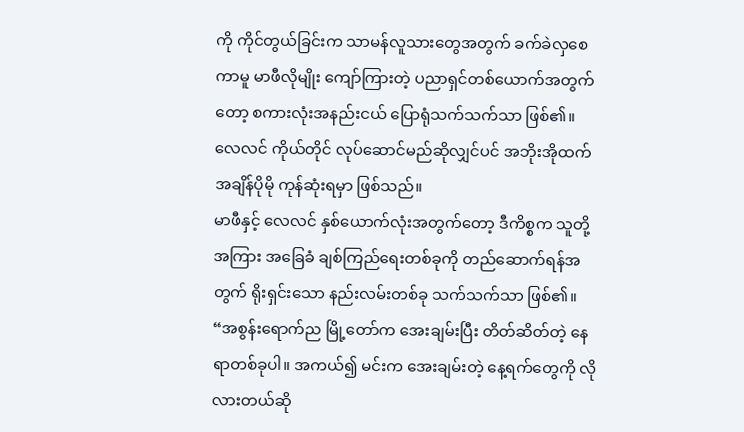ကို ကိုင်တွယ်ခြင်းက သာမန်လူသားတွေအတွက် ခက်ခဲလှစေကာမူ မာဖီလိုမျိုး ကျော်ကြားတဲ့ ပညာရှင်တစ်ယောက်အတွက်တော့ စကားလုံးအနည်းငယ် ပြောရုံသက်သက်သာ ဖြစ်၏။
လေလင် ကိုယ်တိုင် လုပ်ဆောင်မည်ဆိုလျှင်ပင် အဘိုးအိုထက် အချိန်ပိုမို ကုန်ဆုံးရမှာ ဖြစ်သည်။
မာဖီနှင့် လေလင် နှစ်ယောက်လုံးအတွက်တော့ ဒီကိစ္စက သူတို့အကြား အခြေခံ ချစ်ကြည်ရေးတစ်ခုကို တည်ဆောက်ရန်အတွက် ရိုးရှင်းသော နည်းလမ်းတစ်ခု သက်သက်သာ ဖြစ်၏။
“အစွန်းရောက်ည မြို့တော်က အေးချမ်းပြီး တိတ်ဆိတ်တဲ့ နေရာတစ်ခုပါ။ အကယ်၍ မင်းက အေးချမ်းတဲ့ နေ့ရက်တွေကို လိုလားတယ်ဆို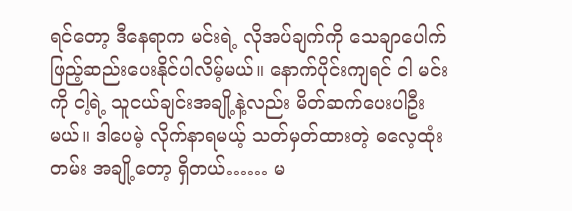ရင်တော့ ဒီနေရာက မင်းရဲ့ လိုအပ်ချက်ကို သေချာပေါက် ဖြည့်ဆည်းပေးနိုင်ပါလိမ့်မယ်။ နောက်ပိုင်းကျရင် ငါ မင်းကို ငါ့ရဲ့ သူငယ်ချင်းအချို့နဲ့လည်း မိတ်ဆက်ပေးပါဦးမယ်။ ဒါပေမဲ့ လိုက်နာရမယ့် သတ်မှတ်ထားတဲ့ ဓလေ့ထုံးတမ်း အချို့တော့ ရှိတယ်…… မ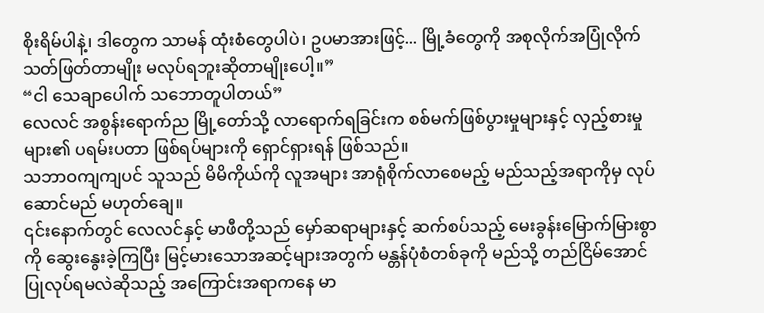စိုးရိမ်ပါနဲ့၊ ဒါတွေက သာမန် ထုံးစံတွေပါပဲ၊ ဥပမာအားဖြင့်... မြို့ခံတွေကို အစုလိုက်အပြုံလိုက် သတ်ဖြတ်တာမျိုး မလုပ်ရဘူးဆိုတာမျိုးပေါ့။”
“ငါ သေချာပေါက် သဘောတူပါတယ်”
လေလင် အစွန်းရောက်ည မြို့တော်သို့ လာရောက်ရခြင်းက စစ်မက်ဖြစ်ပွားမှုများနှင့် လှည့်စားမှုများ၏ ပရမ်းပတာ ဖြစ်ရပ်များကို ရှောင်ရှားရန် ဖြစ်သည်။
သဘာဝကျကျပင် သူသည် မိမိကိုယ်ကို လူအများ အာရုံစိုက်လာစေမည့် မည်သည့်အရာကိုမှ လုပ်ဆောင်မည် မဟုတ်ချေ။
၎င်းနောက်တွင် လေလင်နှင့် မာဖီတို့သည် မှော်ဆရာများနှင့် ဆက်စပ်သည့် မေးခွန်းမြောက်မြားစွာကို ဆွေးနွေးခဲ့ကြပြီး မြင့်မားသောအဆင့်များအတွက် မန္တန်ပုံစံတစ်ခုကို မည်သို့ တည်ငြိမ်အောင် ပြုလုပ်ရမလဲဆိုသည့် အကြောင်းအရာကနေ မာ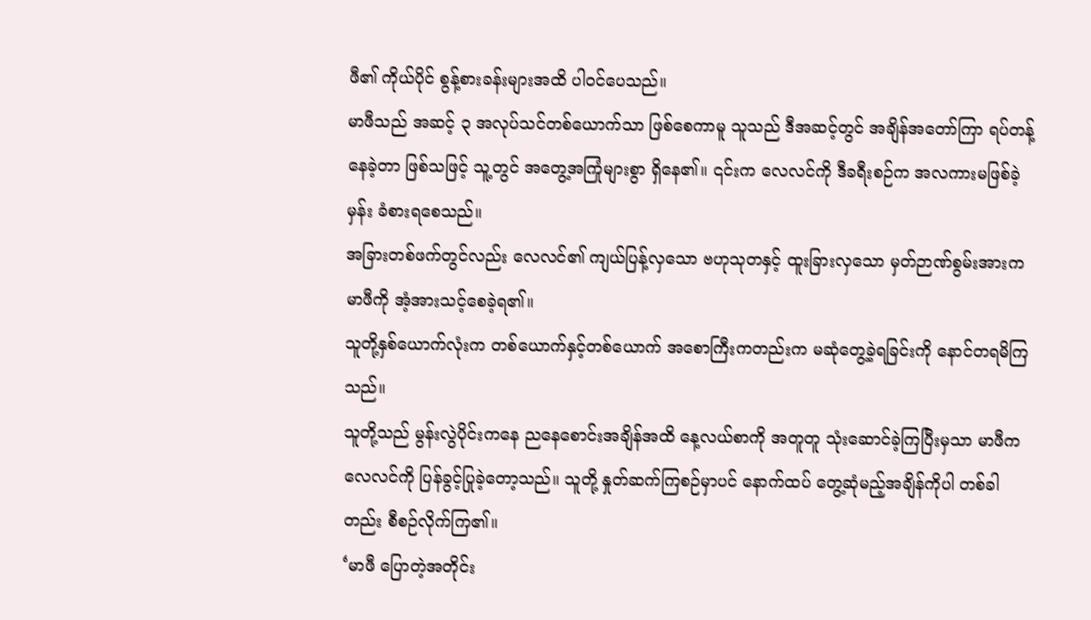ဖီ၏ ကိုယ်ပိုင် စွန့်စားခန်းများအထိ ပါဝင်ပေသည်။
မာဖီသည် အဆင့် ၃ အလုပ်သင်တစ်ယောက်သာ ဖြစ်စေကာမူ သူသည် ဒီအဆင့်တွင် အချိန်အတော်ကြာ ရပ်တန့်နေခဲ့တာ ဖြစ်သဖြင့် သူ့တွင် အတွေ့အကြုံများစွာ ရှိနေ၏။ ၎င်းက လေလင်ကို ဒီခရီးစဉ်က အလကားမဖြစ်ခဲ့မှန်း ခံစားရစေသည်။
အခြားတစ်ဖက်တွင်လည်း လေလင်၏ ကျယ်ပြန့်လှသော ဗဟုသုတနှင့် ထူးခြားလှသော မှတ်ဉာဏ်စွမ်းအားက မာဖီကို အံ့အားသင့်စေခဲ့ရ၏။
သူတို့နှစ်ယောက်လုံးက တစ်ယောက်နှင့်တစ်ယောက် အစောကြီးကတည်းက မဆုံတွေ့ခဲ့ရခြင်းကို နောင်တရမိကြသည်။
သူတို့သည် မွန်းလွဲပိုင်းကနေ ညနေစောင်းအချိန်အထိ နေ့လယ်စာကို အတူတူ သုံးဆောင်ခဲ့ကြပြီးမှသာ မာဖီက လေလင်ကို ပြန်ခွင့်ပြုခဲ့တော့သည်။ သူတို့ နှုတ်ဆက်ကြစဉ်မှာပင် နောက်ထပ် တွေ့ဆုံမည့်အချိန်ကိုပါ တစ်ခါတည်း စီစဉ်လိုက်ကြ၏။
‘မာဖီ ပြောတဲ့အတိုင်း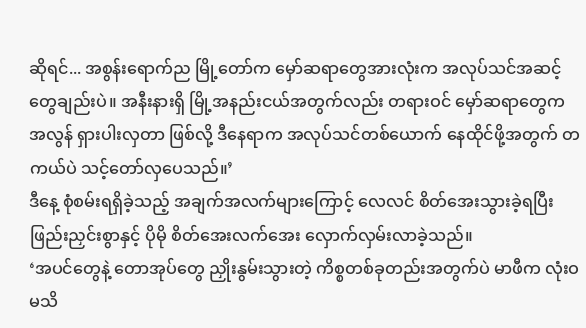ဆိုရင်... အစွန်းရောက်ည မြို့တော်က မှော်ဆရာတွေအားလုံးက အလုပ်သင်အဆင့်တွေချည်းပဲ။ အနီးနားရှိ မြို့အနည်းငယ်အတွက်လည်း တရားဝင် မှော်ဆရာတွေက အလွန် ရှားပါးလှတာ ဖြစ်လို့ ဒီနေရာက အလုပ်သင်တစ်ယောက် နေထိုင်ဖို့အတွက် တကယ်ပဲ သင့်တော်လှပေသည်။’
ဒီနေ့ စုံစမ်းရရှိခဲ့သည့် အချက်အလက်များကြောင့် လေလင် စိတ်အေးသွားခဲ့ရပြီး ဖြည်းညှင်းစွာနှင့် ပိုမို စိတ်အေးလက်အေး လှောက်လှမ်းလာခဲ့သည်။
‘အပင်တွေနဲ့ တောအုပ်တွေ ညှိုးနွမ်းသွားတဲ့ ကိစ္စတစ်ခုတည်းအတွက်ပဲ မာဖီက လုံးဝ မသိ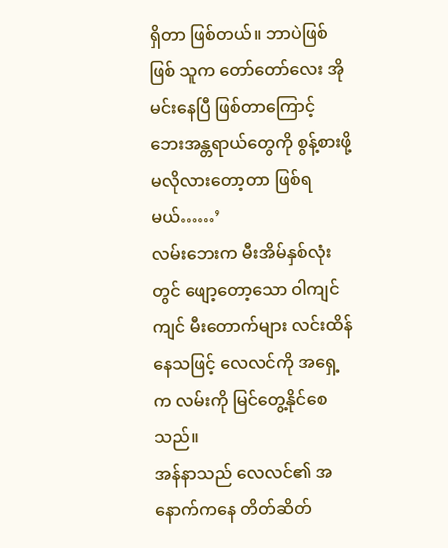ရှိတာ ဖြစ်တယ်။ ဘာပဲဖြစ်ဖြစ် သူက တော်တော်လေး အိုမင်းနေပြီ ဖြစ်တာကြောင့် ဘေးအန္တရာယ်တွေကို စွန့်စားဖို့ မလိုလားတော့တာ ဖြစ်ရမယ်……’
လမ်းဘေးက မီးအိမ်နှစ်လုံးတွင် ဖျော့တော့သော ဝါကျင်ကျင် မီးတောက်များ လင်းထိန်နေသဖြင့် လေလင်ကို အရှေ့က လမ်းကို မြင်တွေ့နိုင်စေသည်။
အန်နာသည် လေလင်၏ အနောက်ကနေ တိတ်ဆိတ်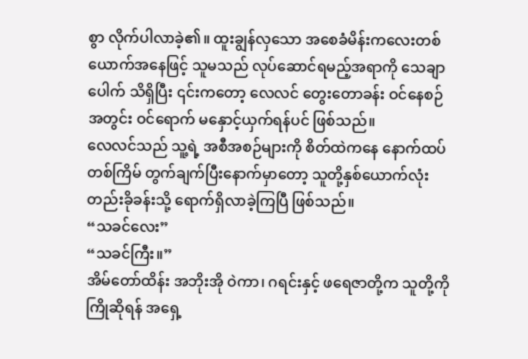စွာ လိုက်ပါလာခဲ့၏။ ထူးချွန်လှသော အစေခံမိန်းကလေးတစ်ယောက်အနေဖြင့် သူမသည် လုပ်ဆောင်ရမည့်အရာကို သေချာပေါက် သိရှိပြီး ၎င်းကတော့ လေလင် တွေးတောခန်း ဝင်နေစဉ်အတွင်း ဝင်ရောက် မနှောင့်ယှက်ရန်ပင် ဖြစ်သည်။
လေလင်သည် သူ့ရဲ့ အစီအစဉ်များကို စိတ်ထဲကနေ နောက်ထပ်တစ်ကြိမ် တွက်ချက်ပြီးနောက်မှာတော့ သူတို့နှစ်ယောက်လုံး တည်းခိုခန်းသို့ ရောက်ရှိလာခဲ့ကြပြီ ဖြစ်သည်။
“သခင်လေး”
“သခင်ကြီး။”
အိမ်တော်ထိန်း အဘိုးအို ဝဲကာ၊ ဂရင်းနှင့် ဖရေဇာတို့က သူတို့ကို ကြိုဆိုရန် အရှေ့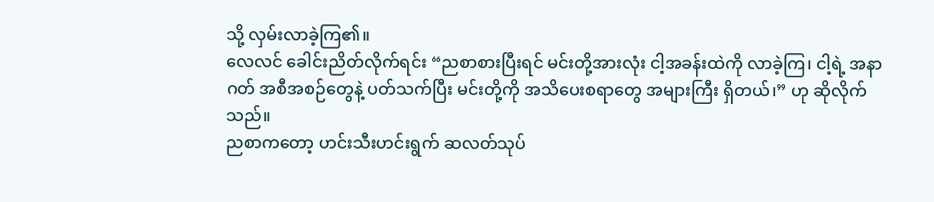သို့ လှမ်းလာခဲ့ကြ၏။
လေလင် ခေါင်းညိတ်လိုက်ရင်း “ညစာစားပြီးရင် မင်းတို့အားလုံး ငါ့အခန်းထဲကို လာခဲ့ကြ၊ ငါ့ရဲ့ အနာဂတ် အစီအစဉ်တွေနဲ့ ပတ်သက်ပြီး မင်းတို့ကို အသိပေးစရာတွေ အများကြီး ရှိတယ်၊” ဟု ဆိုလိုက်သည်။
ညစာကတော့ ဟင်းသီးဟင်းရွက် ဆလတ်သုပ်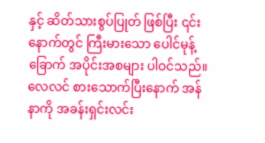နှင့် ဆိတ်သားစွပ်ပြုတ် ဖြစ်ပြီး ၎င်းနောက်တွင် ကြီးမားသော ပေါင်မုန့်ခြောက် အပိုင်းအစများ ပါဝင်သည်။
လေလင် စားသောက်ပြီးနောက် အန်နာကို အခန်းရှင်းလင်း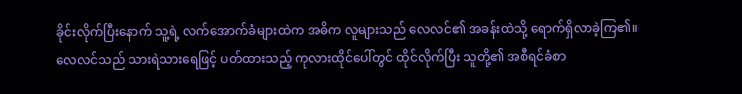ခိုင်းလိုက်ပြီးနောက် သူ့ရဲ့ လက်အောက်ခံများထဲက အဓိက လူများသည် လေလင်၏ အခန်းထဲသို့ ရောက်ရှိလာခဲ့ကြ၏။
လေလင်သည် သားရဲသားရေဖြင့် ပတ်ထားသည့် ကုလားထိုင်ပေါ်တွင် ထိုင်လိုက်ပြီး သူတို့၏ အစီရင်ခံစာ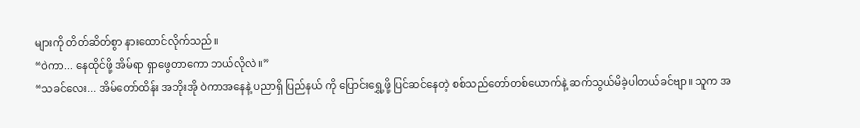များကို တိတ်ဆိတ်စွာ နားထောင်လိုက်သည်။
“ဝဲကာ... နေထိုင်ဖို့ အိမ်ရာ ရှာဖွေတာကော ဘယ်လိုလဲ။”
“သခင်လေး... အိမ်တော်ထိန်း အဘိုးအို ဝဲကာအနေနဲ့ ပညာရှိ ပြည်နယ် ကို ပြောင်းရွှေ့ဖို့ ပြင်ဆင်နေတဲ့ စစ်သည်တော်တစ်ယောက်နဲ့ ဆက်သွယ်မိခဲ့ပါတယ်ခင်ဗျာ။ သူက အ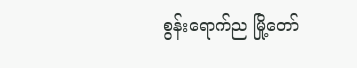စွန်းရောက်ည မြို့တော်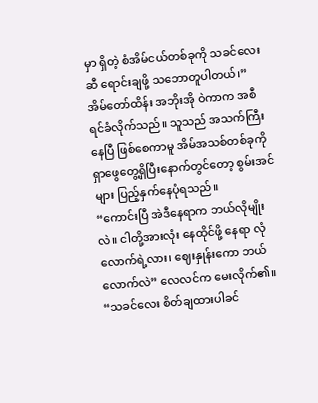မှာ ရှိတဲ့ စံအိမ်ငယ်တစ်ခုကို သခင်လေးဆီ ရောင်းချဖို့ သဘောတူပါတယ်၊”
အိမ်တော်ထိန်း အဘိုးအို ဝဲကာက အစီရင်ခံလိုက်သည်။ သူသည် အသက်ကြီးနေပြီ ဖြစ်စေကာမူ အိမ်အသစ်တစ်ခုကို ရှာဖွေတွေ့ရှိပြီးနောက်တွင်တော့ စွမ်းအင်များ ပြည့်နှက်နေပုံရသည်။
“ကောင်းပြီ အဲဒီနေရာက ဘယ်လိုမျိုးလဲ။ ငါတို့အားလုံး နေထိုင်ဖို့ နေရာ လုံလောက်ရဲ့လား၊ ဈေးနှုန်းကော ဘယ်လောက်လဲ” လေလင်က မေးလိုက်၏။
“သခင်လေး စိတ်ချထားပါခင်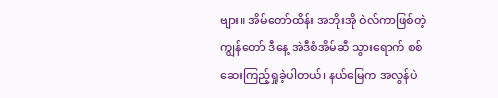ဗျား။ အိမ်တော်ထိန်း အဘိုးအို ဝဲလ်ကာဖြစ်တဲ့ ကျွန်တော် ဒီနေ့ အဲဒီစံအိမ်ဆီ သွားရောက် စစ်ဆေးကြည့်ရှုခဲ့ပါတယ်၊ နယ်မြေက အလွန်ပဲ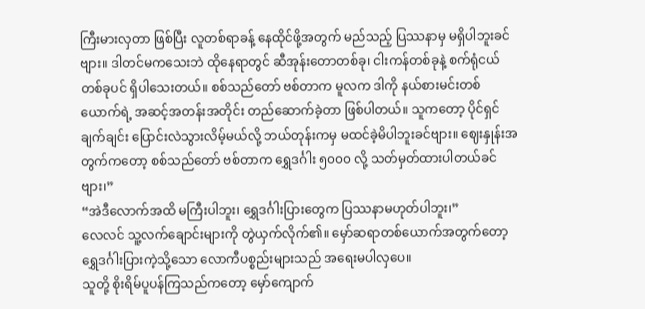ကြီးမားလှတာ ဖြစ်ပြီး လူတစ်ရာခန့် နေထိုင်ဖို့အတွက် မည်သည့် ပြဿနာမှ မရှိပါဘူးခင်ဗျား။ ဒါတင်မကသေးဘဲ ထိုနေရာတွင် ဆီအုန်းတောတစ်ခု၊ ငါးကန်တစ်ခုနဲ့ စက်ရုံငယ်တစ်ခုပင် ရှိပါသေးတယ်။ စစ်သည်တော် ဗစ်တာက မူလက ဒါကို နယ်စားမင်းတစ်ယောက်ရဲ့ အဆင့်အတန်းအတိုင်း တည်ဆောက်ခဲ့တာ ဖြစ်ပါတယ်။ သူကတော့ ပိုင်ရှင် ချက်ချင်း ပြောင်းလဲသွားလိမ့်မယ်လို့ ဘယ်တုန်းကမှ မထင်ခဲ့မိပါဘူးခင်ဗျား။ ဈေးနှုန်းအတွက်ကတော့ စစ်သည်တော် ဗစ်တာက ရွှေဒင်္ဂါး ၅၀၀၀ လို့ သတ်မှတ်ထားပါတယ်ခင်ဗျား၊”
“အဲဒီလောက်အထိ မကြီးပါဘူး၊ ရွှေဒင်္ဂါးပြားတွေက ပြဿနာမဟုတ်ပါဘူး၊”
လေလင် သူ့လက်ချောင်းများကို တွဲယှက်လိုက်၏။ မှော်ဆရာတစ်ယောက်အတွက်တော့ ရွှေဒင်္ဂါးပြားကဲ့သို့သော လောကီပစ္စည်းများသည် အရေးမပါလှပေ။
သူတို့ စိုးရိမ်ပူပန်ကြသည်ကတော့ မှော်ကျောက်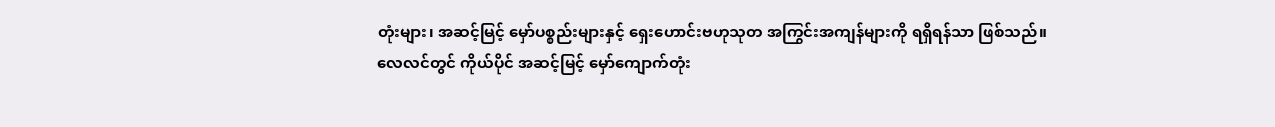တုံးများ၊ အဆင့်မြင့် မှော်ပစ္စည်းများနှင့် ရှေးဟောင်းဗဟုသုတ အကြွင်းအကျန်များကို ရရှိရန်သာ ဖြစ်သည်။
လေလင်တွင် ကိုယ်ပိုင် အဆင့်မြင့် မှော်ကျောက်တုံး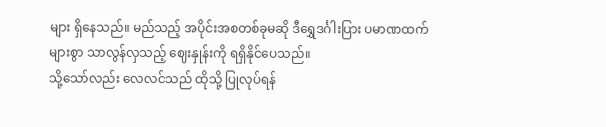များ ရှိနေသည်။ မည်သည့် အပိုင်းအစတစ်ခုမဆို ဒီရွှေဒင်္ဂါးပြား ပမာဏထက် များစွာ သာလွန်လှသည့် ဈေးနှုန်းကို ရရှိနိုင်ပေသည်။
သို့သော်လည်း လေလင်သည် ထိုသို့ ပြုလုပ်ရန်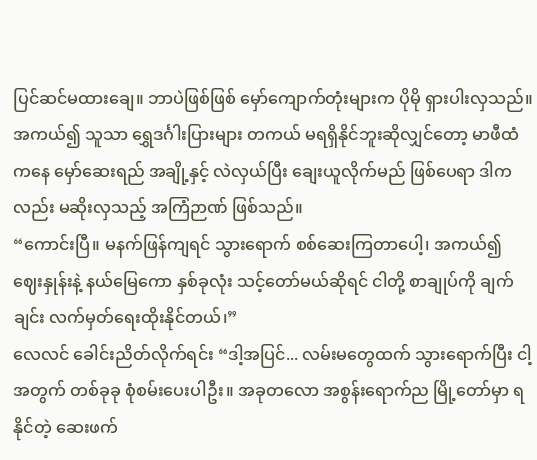ပြင်ဆင်မထားချေ။ ဘာပဲဖြစ်ဖြစ် မှော်ကျောက်တုံးများက ပိုမို ရှားပါးလှသည်။ အကယ်၍ သူသာ ရွှေဒင်္ဂါးပြားများ တကယ် မရရှိနိုင်ဘူးဆိုလျှင်တော့ မာဖီထံကနေ မှော်ဆေးရည် အချို့နှင့် လဲလှယ်ပြီး ချေးယူလိုက်မည် ဖြစ်ပေရာ ဒါကလည်း မဆိုးလှသည့် အကြံဉာဏ် ဖြစ်သည်။
“ကောင်းပြီ။ မနက်ဖြန်ကျရင် သွားရောက် စစ်ဆေးကြတာပေါ့၊ အကယ်၍ ဈေးနှုန်းနဲ့ နယ်မြေကော နှစ်ခုလုံး သင့်တော်မယ်ဆိုရင် ငါတို့ စာချုပ်ကို ချက်ချင်း လက်မှတ်ရေးထိုးနိုင်တယ်၊”
လေလင် ခေါင်းညိတ်လိုက်ရင်း “ဒါ့အပြင်... လမ်းမတွေထက် သွားရောက်ပြီး ငါ့အတွက် တစ်ခုခု စုံစမ်းပေးပါဦး။ အခုတလော အစွန်းရောက်ည မြို့တော်မှာ ရနိုင်တဲ့ ဆေးဖက်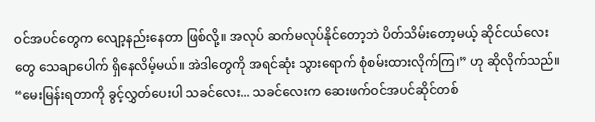ဝင်အပင်တွေက လျော့နည်းနေတာ ဖြစ်လို့။ အလုပ် ဆက်မလုပ်နိုင်တော့ဘဲ ပိတ်သိမ်းတော့မယ့် ဆိုင်ငယ်လေးတွေ သေချာပေါက် ရှိနေလိမ့်မယ်။ အဲဒါတွေကို အရင်ဆုံး သွားရောက် စုံစမ်းထားလိုက်ကြ၊” ဟု ဆိုလိုက်သည်။
“မေးမြန်းရတာကို ခွင့်လွှတ်ပေးပါ သခင်လေး... သခင်လေးက ဆေးဖက်ဝင်အပင်ဆိုင်တစ်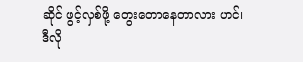ဆိုင် ဖွင့်လှစ်ဖို့ တွေးတောနေတာလား ဟင်၊ ဒီလို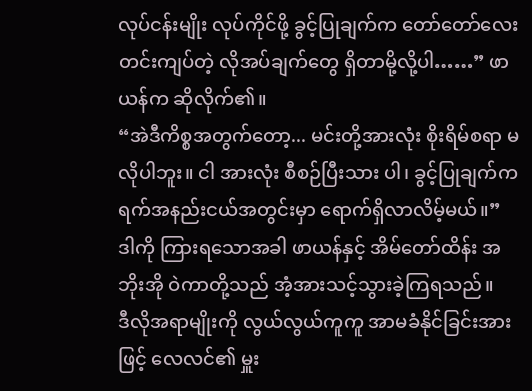လုပ်ငန်းမျိုး လုပ်ကိုင်ဖို့ ခွင့်ပြုချက်က တော်တော်လေး တင်းကျပ်တဲ့ လိုအပ်ချက်တွေ ရှိတာမို့လို့ပါ……” ဖာယန်က ဆိုလိုက်၏။
“အဲဒီကိစ္စအတွက်တော့... မင်းတို့အားလုံး စိုးရိမ်စရာ မလိုပါဘူး။ ငါ အားလုံး စီစဉ်ပြီးသား ပါ၊ ခွင့်ပြုချက်က ရက်အနည်းငယ်အတွင်းမှာ ရောက်ရှိလာလိမ့်မယ်။”
ဒါကို ကြားရသောအခါ ဖာယန်နှင့် အိမ်တော်ထိန်း အဘိုးအို ဝဲကာတို့သည် အံ့အားသင့်သွားခဲ့ကြရသည်။
ဒီလိုအရာမျိုးကို လွယ်လွယ်ကူကူ အာမခံနိုင်ခြင်းအားဖြင့် လေလင်၏ မှူး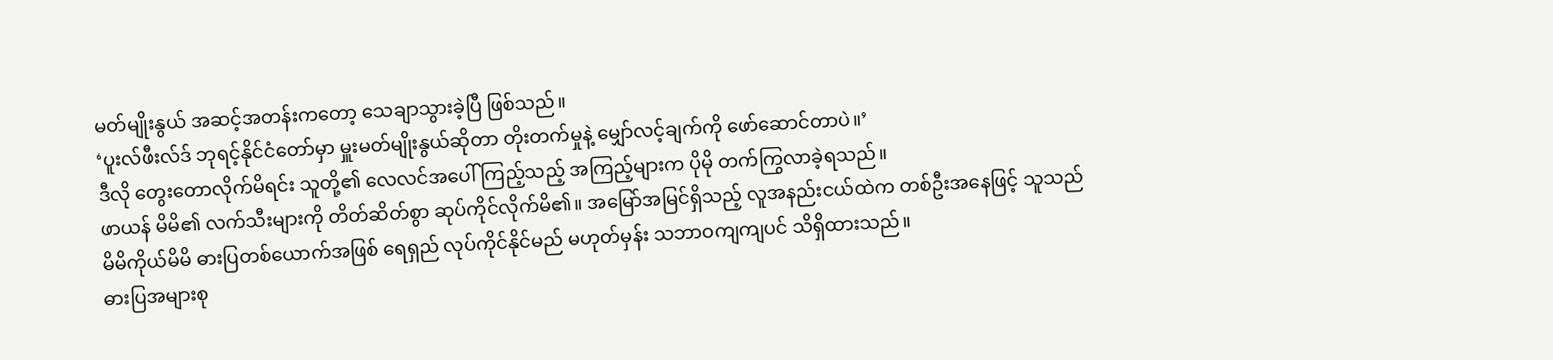မတ်မျိုးနွယ် အဆင့်အတန်းကတော့ သေချာသွားခဲ့ပြီ ဖြစ်သည်။
‘ပူးလ်ဖီးလ်ဒ် ဘုရင့်နိုင်ငံတော်မှာ မှူးမတ်မျိုးနွယ်ဆိုတာ တိုးတက်မှုနဲ့ မျှော်လင့်ချက်ကို ဖော်ဆောင်တာပဲ။’
ဒီလို တွေးတောလိုက်မိရင်း သူတို့၏ လေလင်အပေါ် ကြည့်သည့် အကြည့်များက ပိုမို တက်ကြွလာခဲ့ရသည်။
ဖာယန် မိမိ၏ လက်သီးများကို တိတ်ဆိတ်စွာ ဆုပ်ကိုင်လိုက်မိ၏။ အမြော်အမြင်ရှိသည့် လူအနည်းငယ်ထဲက တစ်ဦးအနေဖြင့် သူသည် မိမိကိုယ်မိမိ ဓားပြတစ်ယောက်အဖြစ် ရေရှည် လုပ်ကိုင်နိုင်မည် မဟုတ်မှန်း သဘာဝကျကျပင် သိရှိထားသည်။
ဓားပြအများစု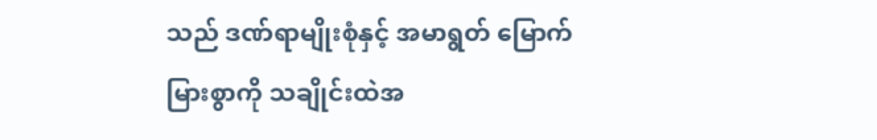သည် ဒဏ်ရာမျိုးစုံနှင့် အမာရွတ် မြောက်မြားစွာကို သချိုင်းထဲအ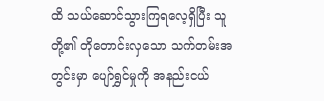ထိ သယ်ဆောင်သွားကြရလေ့ရှိပြီး သူတို့၏ တိုတောင်းလှသော သက်တမ်းအတွင်းမှာ ပျော်ရွှင်မှုကို အနည်းငယ်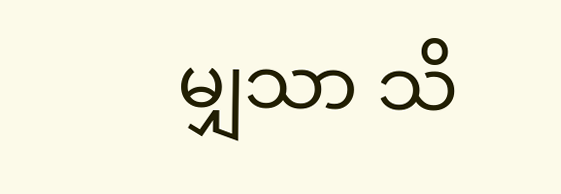မျှသာ သိ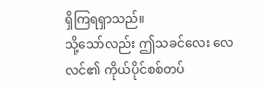ရှိကြရရှာသည်။
သို့သော်လည်း ဤသခင်လေး လေလင်၏ ကိုယ်ပိုင်စစ်တပ်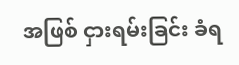အဖြစ် ငှားရမ်းခြင်း ခံရ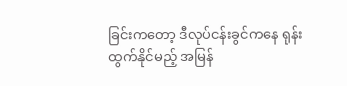ခြင်းကတော့ ဒီလုပ်ငန်းခွင်ကနေ ရုန်းထွက်နိုင်မည့် အမြန်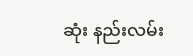ဆုံး နည်းလမ်း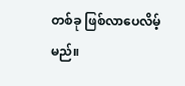တစ်ခု ဖြစ်လာပေလိမ့်မည်။